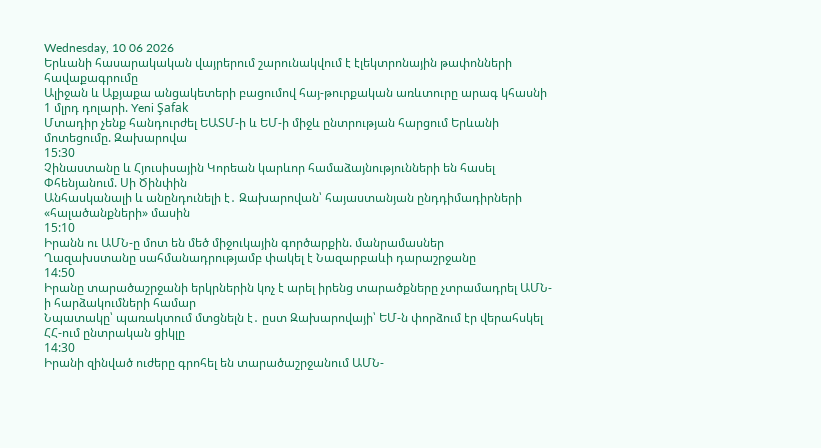Wednesday, 10 06 2026
Երևանի հասարակական վայրերում շարունակվում է էլեկտրոնային թափոնների հավաքագրումը
Ալիջան և Աքյաքա անցակետերի բացումով հայ-թուրքական առևտուրը արագ կհասնի 1 մլրդ դոլարի. Yeni Şafak
Մտադիր չենք հանդուրժել ԵԱՏՄ-ի և ԵՄ-ի միջև ընտրության հարցում Երևանի մոտեցումը. Զախարովա
15:30
Չինաստանը և Հյուսիսային Կորեան կարևոր համաձայնությունների են հասել Փհենյանում. Սի Ծինփին
Անհասկանալի և անընդունելի է․ Զախարովան՝ հայաստանյան ընդդիմադիրների «հալածանքների» մասին
15:10
Իրանն ու ԱՄՆ-ը մոտ են մեծ միջուկային գործարքին. մանրամասներ
Ղազախստանը սահմանադրությամբ փակել է Նազարբաևի դարաշրջանը
14:50
Իրանը տարածաշրջանի երկրներին կոչ է արել իրենց տարածքները չտրամադրել ԱՄՆ-ի հարձակումների համար
Նպատակը՝ պառակտում մտցնելն է․ ըստ Զախարովայի՝ ԵՄ-ն փորձում էր վերահսկել ՀՀ-ում ընտրական ցիկլը
14:30
Իրանի զինված ուժերը գրոհել են տարածաշրջանում ԱՄՆ-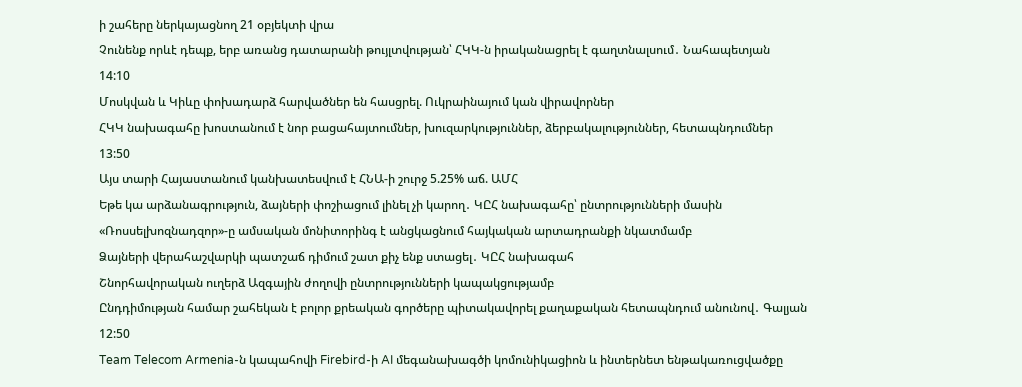ի շահերը ներկայացնող 21 օբյեկտի վրա
Չունենք որևէ դեպք, երբ առանց դատարանի թույլտվության՝ ՀԿԿ-ն իրականացրել է գաղտնալսում․ Նահապետյան
14:10
Մոսկվան և Կիևը փոխադարձ հարվածներ են հասցրել. Ուկրաինայում կան վիրավորներ
ՀԿԿ նախագահը խոստանում է նոր բացահայտումներ, խուզարկություններ, ձերբակալություններ, հետապնդումներ
13:50
Այս տարի Հայաստանում կանխատեսվում է ՀՆԱ-ի շուրջ 5.25% աճ. ԱՄՀ
Եթե կա արձանագրություն, ձայների փոշիացում լինել չի կարող․ ԿԸՀ նախագահը՝ ընտրությունների մասին
«Ռոսսելխոզնադզոր»-ը ամսական մոնիտորինգ է անցկացնում հայկական արտադրանքի նկատմամբ
Ձայների վերահաշվարկի պատշաճ դիմում շատ քիչ ենք ստացել․ ԿԸՀ նախագահ
Շնորհավորական ուղերձ Ազգային ժողովի ընտրությունների կապակցությամբ
Ընդդիմության համար շահեկան է բոլոր քրեական գործերը պիտակավորել քաղաքական հետապնդում անունով․ Գալյան
12:50
Team Telecom Armenia-ն կապահովի Firebird-ի AI մեգանախագծի կոմունիկացիոն և ինտերնետ ենթակառուցվածքը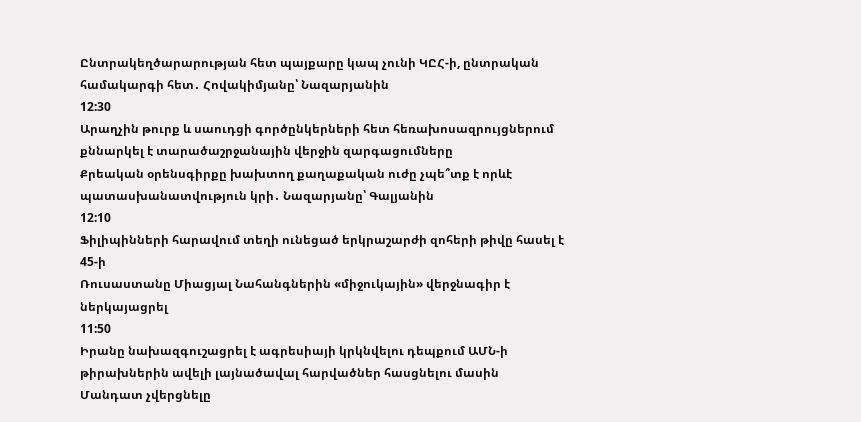Ընտրակեղծարարության հետ պայքարը կապ չունի ԿԸՀ-ի, ընտրական համակարգի հետ․ Հովակիմյանը՝ Նազարյանին
12:30
Արաղչին թուրք և սաուդցի գործընկերների հետ հեռախոսազրույցներում քննարկել է տարածաշրջանային վերջին զարգացումները
Քրեական օրենսգիրքը խախտող քաղաքական ուժը չպե՞տք է որևէ պատասխանատվություն կրի․ Նազարյանը՝ Գալյանին
12:10
Ֆիլիպինների հարավում տեղի ունեցած երկրաշարժի զոհերի թիվը հասել է 45-ի
Ռուսաստանը Միացյալ Նահանգներին «միջուկային» վերջնագիր է ներկայացրել
11:50
Իրանը նախազգուշացրել է ագրեսիայի կրկնվելու դեպքում ԱՄՆ-ի թիրախներին ավելի լայնածավալ հարվածներ հասցնելու մասին
Մանդատ չվերցնելը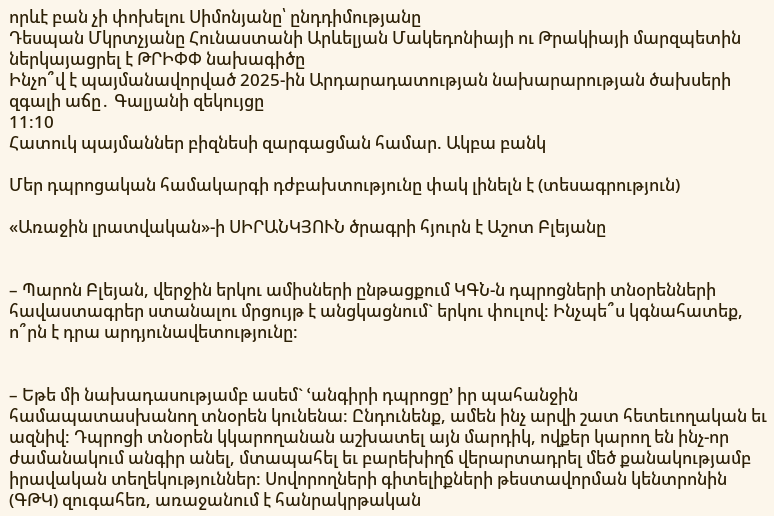որևէ բան չի փոխելու Սիմոնյանը՝ ընդդիմությանը
Դեսպան Մկրտչյանը Հունաստանի Արևելյան Մակեդոնիայի ու Թրակիայի մարզպետին ներկայացրել է ԹՐԻՓՓ նախագիծը
Ինչո՞վ է պայմանավորված 2025-ին Արդարադատության նախարարության ծախսերի զգալի աճը․ Գալյանի զեկույցը
11:10
Հատուկ պայմաններ բիզնեսի զարգացման համար. Ակբա բանկ

Մեր դպրոցական համակարգի դժբախտությունը փակ լինելն է (տեսագրություն)

«Առաջին լրատվական»-ի ՍԻՐԱՆԿՅՈՒՆ ծրագրի հյուրն է Աշոտ Բլեյանը


– Պարոն Բլեյան, վերջին երկու ամիսների ընթացքում ԿԳՆ-ն դպրոցների տնօրենների հավաստագրեր ստանալու մրցույթ է անցկացնում` երկու փուլով: Ինչպե՞ս կգնահատեք, ո՞րն է դրա արդյունավետությունը:


– Եթե մի նախադասությամբ ասեմ` ՙանգիրի դպրոցը՚ իր պահանջին համապատասխանող տնօրեն կունենա: Ընդունենք, ամեն ինչ արվի շատ հետեւողական եւ ազնիվ: Դպրոցի տնօրեն կկարողանան աշխատել այն մարդիկ, ովքեր կարող են ինչ-որ ժամանակում անգիր անել, մտապահել եւ բարեխիղճ վերարտադրել մեծ քանակությամբ իրավական տեղեկություններ: Սովորողների գիտելիքների թեստավորման կենտրոնին (ԳԹԿ) զուգահեռ, առաջանում է հանրակրթական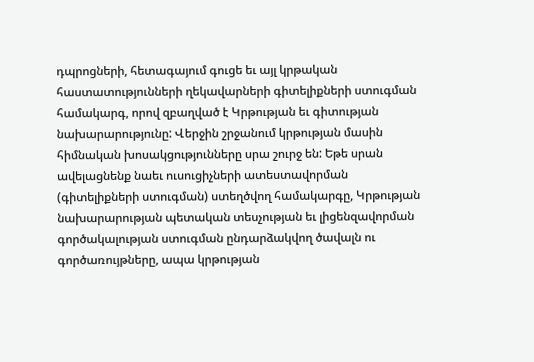դպրոցների, հետագայում գուցե եւ այլ կրթական հաստատությունների ղեկավարների գիտելիքների ստուգման համակարգ, որով զբաղված է Կրթության եւ գիտության նախարարությունը: Վերջին շրջանում կրթության մասին հիմնական խոսակցությունները սրա շուրջ են: Եթե սրան ավելացնենք նաեւ ուսուցիչների ատեստավորման (գիտելիքների ստուգման) ստեղծվող համակարգը, Կրթության նախարարության պետական տեսչության եւ լիցենզավորման գործակալության ստուգման ընդարձակվող ծավալն ու գործառույթները, ապա կրթության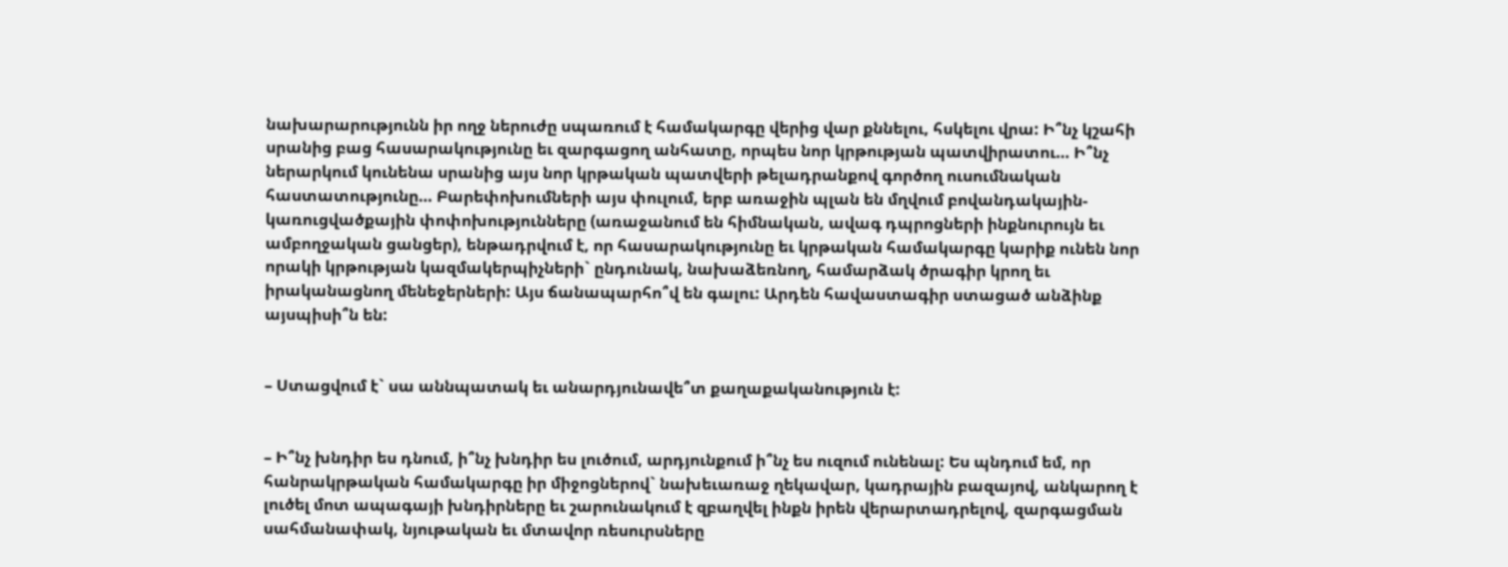նախարարությունն իր ողջ ներուժը սպառում է համակարգը վերից վար քննելու, հսկելու վրա: Ի՞նչ կշահի սրանից բաց հասարակությունը եւ զարգացող անհատը, որպես նոր կրթության պատվիրատու… Ի՞նչ ներարկում կունենա սրանից այս նոր կրթական պատվերի թելադրանքով գործող ուսումնական հաստատությունը… Բարեփոխումների այս փուլում, երբ առաջին պլան են մղվում բովանդակային-կառուցվածքային փոփոխությունները (առաջանում են հիմնական, ավագ դպրոցների ինքնուրույն եւ ամբողջական ցանցեր), ենթադրվում է, որ հասարակությունը եւ կրթական համակարգը կարիք ունեն նոր որակի կրթության կազմակերպիչների` ընդունակ, նախաձեռնող, համարձակ ծրագիր կրող եւ իրականացնող մենեջերների: Այս ճանապարհո՞վ են գալու: Արդեն հավաստագիր ստացած անձինք այսպիսի՞ն են:


– Ստացվում է` սա աննպատակ եւ անարդյունավե՞տ քաղաքականություն է:


– Ի՞նչ խնդիր ես դնում, ի՞նչ խնդիր ես լուծում, արդյունքում ի՞նչ ես ուզում ունենալ: Ես պնդում եմ, որ հանրակրթական համակարգը իր միջոցներով` նախեւառաջ ղեկավար, կադրային բազայով, անկարող է լուծել մոտ ապագայի խնդիրները եւ շարունակում է զբաղվել ինքն իրեն վերարտադրելով, զարգացման սահմանափակ, նյութական եւ մտավոր ռեսուրսները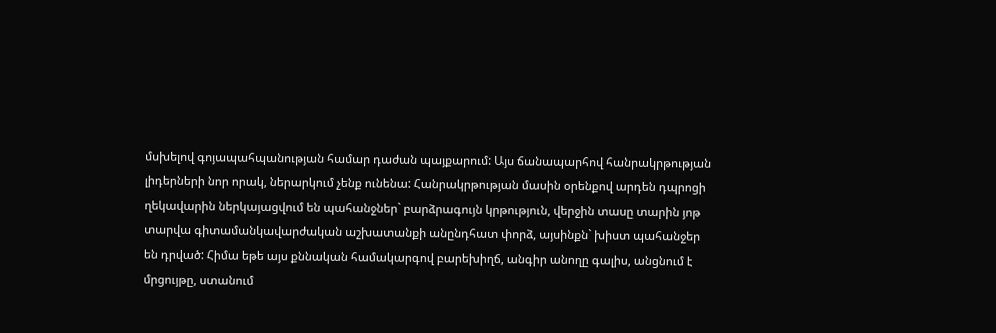մսխելով գոյապահպանության համար դաժան պայքարում: Այս ճանապարհով հանրակրթության լիդերների նոր որակ, ներարկում չենք ունենա: Հանրակրթության մասին օրենքով արդեն դպրոցի ղեկավարին ներկայացվում են պահանջներ` բարձրագույն կրթություն, վերջին տասը տարին յոթ տարվա գիտամանկավարժական աշխատանքի անընդհատ փորձ, այսինքն` խիստ պահանջեր են դրված: Հիմա եթե այս քննական համակարգով բարեխիղճ, անգիր անողը գալիս, անցնում է մրցույթը, ստանում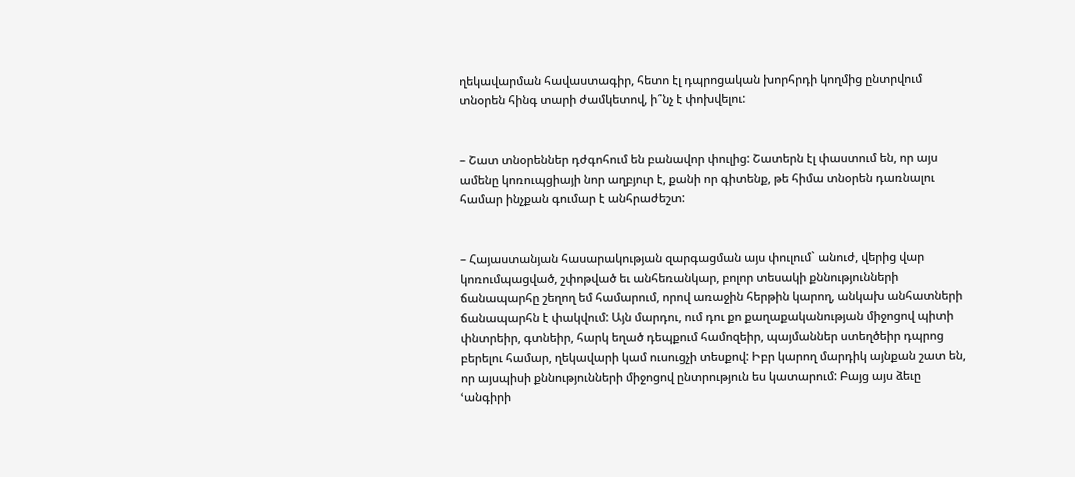ղեկավարման հավաստագիր, հետո էլ դպրոցական խորհրդի կողմից ընտրվում տնօրեն հինգ տարի ժամկետով, ի՞նչ է փոխվելու:


– Շատ տնօրեններ դժգոհում են բանավոր փուլից: Շատերն էլ փաստում են, որ այս ամենը կոռուպցիայի նոր աղբյուր է, քանի որ գիտենք, թե հիմա տնօրեն դառնալու համար ինչքան գումար է անհրաժեշտ:


– Հայաստանյան հասարակության զարգացման այս փուլում` անուժ, վերից վար կոռումպացված, շփոթված եւ անհեռանկար, բոլոր տեսակի քննությունների ճանապարհը շեղող եմ համարում, որով առաջին հերթին կարող, անկախ անհատների ճանապարհն է փակվում: Այն մարդու, ում դու քո քաղաքականության միջոցով պիտի փնտրեիր, գտնեիր, հարկ եղած դեպքում համոզեիր, պայմաններ ստեղծեիր դպրոց բերելու համար, ղեկավարի կամ ուսուցչի տեսքով: Իբր կարող մարդիկ այնքան շատ են, որ այսպիսի քննությունների միջոցով ընտրություն ես կատարում: Բայց այս ձեւը ՙանգիրի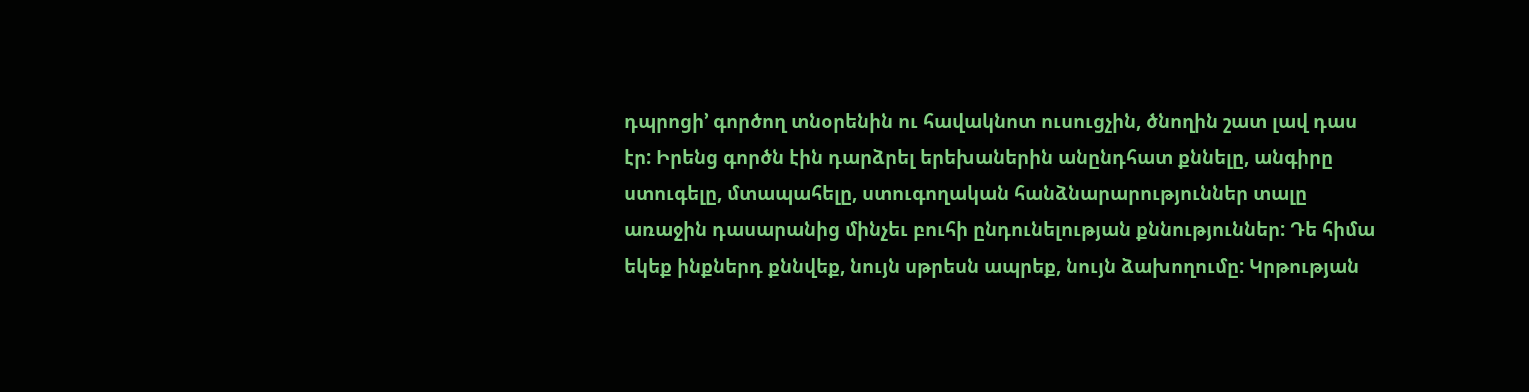դպրոցի՚ գործող տնօրենին ու հավակնոտ ուսուցչին, ծնողին շատ լավ դաս էր: Իրենց գործն էին դարձրել երեխաներին անընդհատ քննելը, անգիրը ստուգելը, մտապահելը, ստուգողական հանձնարարություններ տալը առաջին դասարանից մինչեւ բուհի ընդունելության քննություններ: Դե հիմա եկեք ինքներդ քննվեք, նույն սթրեսն ապրեք, նույն ձախողումը: Կրթության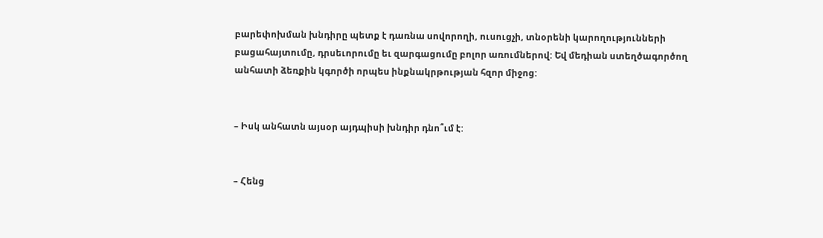բարեփոխման խնդիրը պետք է դառնա սովորողի, ուսուցչի, տնօրենի կարողությունների բացահայտումը, դրսեւորումը եւ զարգացումը բոլոր առումներով: Եվ մեդիան ստեղծագործող անհատի ձեռքին կգործի որպես ինքնակրթության հզոր միջոց:


– Իսկ անհատն այսօր այդպիսի խնդիր դնո՞ւմ է:


– Հենց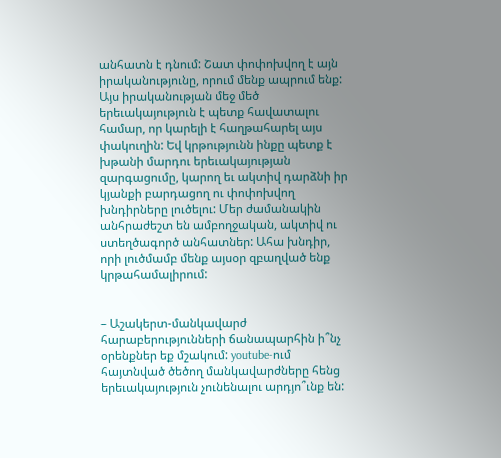անհատն է դնում: Շատ փոփոխվող է այն իրականությունը, որում մենք ապրում ենք: Այս իրականության մեջ մեծ երեւակայություն է պետք հավատալու համար, որ կարելի է հաղթահարել այս փակուղին: Եվ կրթությունն ինքը պետք է խթանի մարդու երեւակայության զարգացումը, կարող եւ ակտիվ դարձնի իր կյանքի բարդացող ու փոփոխվող խնդիրները լուծելու: Մեր ժամանակին անհրաժեշտ են ամբողջական, ակտիվ ու ստեղծագործ անհատներ: Ահա խնդիր, որի լուծմամբ մենք այսօր զբաղված ենք կրթահամալիրում:


– Աշակերտ-մանկավարժ հարաբերությունների ճանապարհին ի՞նչ օրենքներ եք մշակում: youtube-ում հայտնված ծեծող մանկավարժները հենց երեւակայություն չունենալու արդյո՞ւնք են: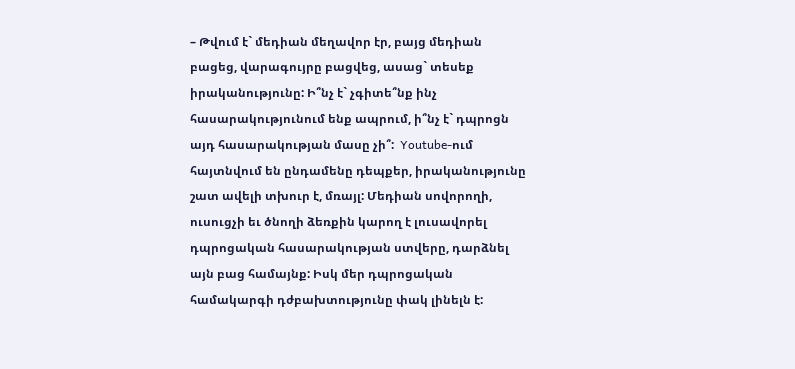– Թվում է` մեդիան մեղավոր էր, բայց մեդիան բացեց, վարագույրը բացվեց, ասաց` տեսեք իրականությունը: Ի՞նչ է` չգիտե՞նք ինչ հասարակությունում ենք ապրում, ի՞նչ է` դպրոցն այդ հասարակության մասը չի՞:  Youtube-ում հայտնվում են ընդամենը դեպքեր, իրականությունը շատ ավելի տխուր է, մռայլ: Մեդիան սովորողի, ուսուցչի եւ ծնողի ձեռքին կարող է լուսավորել դպրոցական հասարակության ստվերը, դարձնել այն բաց համայնք: Իսկ մեր դպրոցական համակարգի դժբախտությունը փակ լինելն է: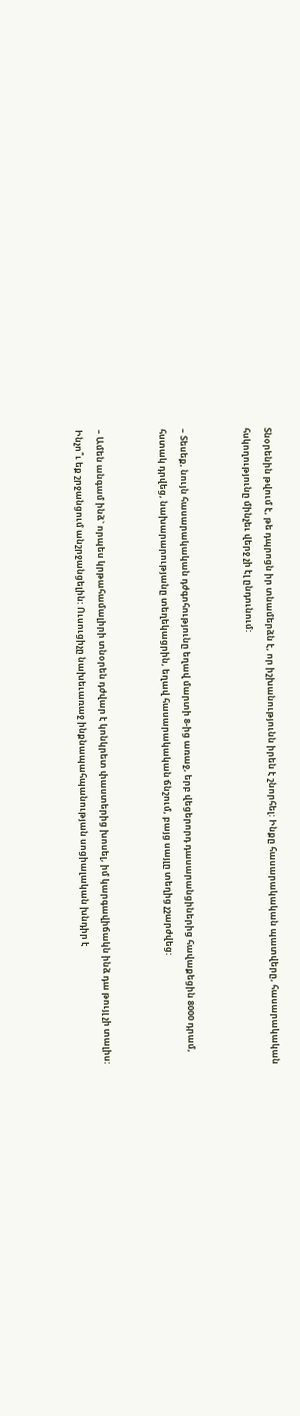Տնօրենին թվում է, թե դպրոցն իր տնամերձն է, որ իշխանությունն իրեն է շնորհել: Ինքը հասարակական պատվերը, հասարակական հսկողությունը մինչեւ վերջ չի էլ ընդունում:


– Տեսեք, նույն հասարակական դժգոհությունը եղավ մարտի 8-ից առաջ, երբ վեցերորդ դասարանցիներից հավաքեցին 8000 դրամ, հստակ դրվեց, նախարարությանը տեղեկացրին, եղավ հասարակական ճնշում, բայց սայլը տեղից չշարժվեց:


– Ամեն անգամ ինձ` որպես կրթահամալիրի տնօրեն դժվար է կոնկրետ փաստերից խոսել, իմ կարգավիճակն ինձ դա թույլ չի տալիս: Ինչո՞ւ եք շրջանցում անշրջանցելին: Ուսուցիչը նախեւառաջ ինքնապահպանության սոցիալական խնդիր է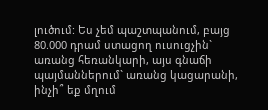լուծում: Ես չեմ պաշտպանում, բայց 80.000 դրամ ստացող ուսուցչին` առանց հեռանկարի, այս գնաճի պայմաններում` առանց կացարանի, ինչի՞ եք մղում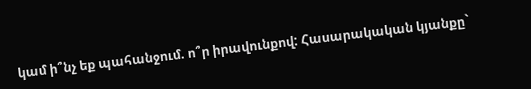կամ ի՞նչ եք պահանջում. ո՞ր իրավունքով: Հասարակական կյանքը`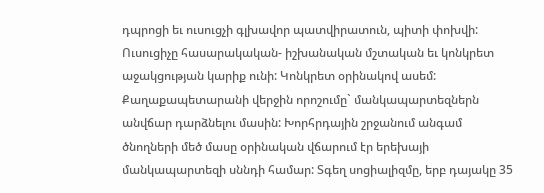դպրոցի եւ ուսուցչի գլխավոր պատվիրատուն, պիտի փոխվի: Ուսուցիչը հասարակական- իշխանական մշտական եւ կոնկրետ աջակցության կարիք ունի: Կոնկրետ օրինակով ասեմ: Քաղաքապետարանի վերջին որոշումը` մանկապարտեզներն անվճար դարձնելու մասին: Խորհրդային շրջանում անգամ ծնողների մեծ մասը օրինական վճարում էր երեխայի մանկապարտեզի սննդի համար: Տգեղ սոցիալիզմը, երբ դայակը 35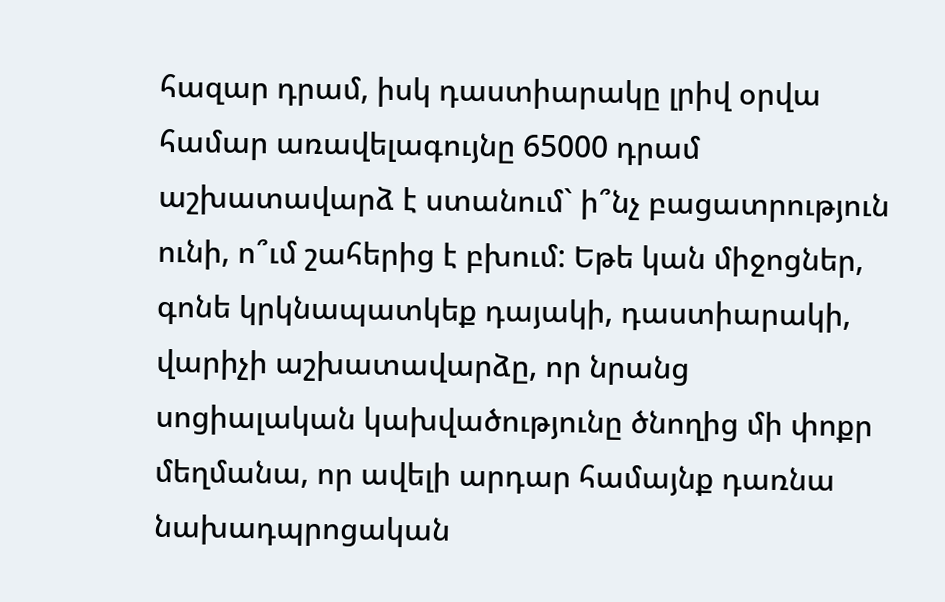հազար դրամ, իսկ դաստիարակը լրիվ օրվա համար առավելագույնը 65000 դրամ աշխատավարձ է ստանում` ի՞նչ բացատրություն ունի, ո՞ւմ շահերից է բխում: Եթե կան միջոցներ, գոնե կրկնապատկեք դայակի, դաստիարակի, վարիչի աշխատավարձը, որ նրանց սոցիալական կախվածությունը ծնողից մի փոքր մեղմանա, որ ավելի արդար համայնք դառնա նախադպրոցական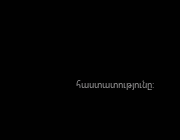հաստատությունը: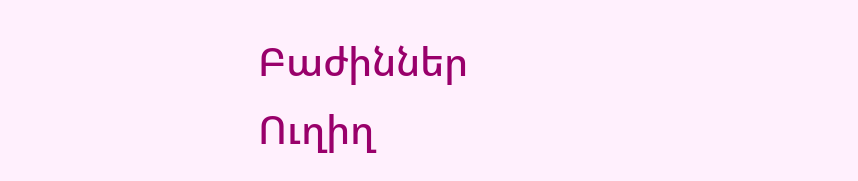Բաժիններ
Ուղիղ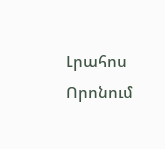Լրահոս
Որոնում